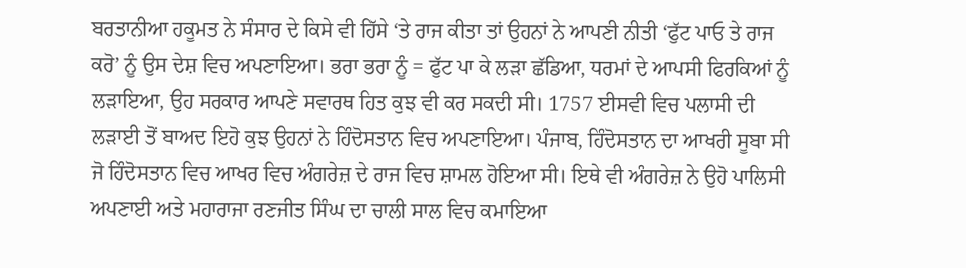ਬਰਤਾਨੀਆ ਹਕੂਮਤ ਨੇ ਸੰਸਾਰ ਦੇ ਕਿਸੇ ਵੀ ਹਿੱਸੇ ‘ਤੇ ਰਾਜ ਕੀਤਾ ਤਾਂ ਉਹਨਾਂ ਨੇ ਆਪਣੀ ਨੀਤੀ ‘ਫੁੱਟ ਪਾਓ ਤੇ ਰਾਜ ਕਰੋ’ ਨੂੰ ਉਸ ਦੇਸ਼ ਵਿਚ ਅਪਣਾਇਆ। ਭਰਾ ਭਰਾ ਨੂੰ = ਫੁੱਟ ਪਾ ਕੇ ਲੜਾ ਛੱਡਿਆ, ਧਰਮਾਂ ਦੇ ਆਪਸੀ ਫਿਰਕਿਆਂ ਨੂੰ ਲੜਾਇਆ, ਉਹ ਸਰਕਾਰ ਆਪਣੇ ਸਵਾਰਥ ਹਿਤ ਕੁਝ ਵੀ ਕਰ ਸਕਦੀ ਸੀ। 1757 ਈਸਵੀ ਵਿਚ ਪਲਾਸੀ ਦੀ ਲੜਾਈ ਤੋਂ ਬਾਅਦ ਇਹੋ ਕੁਝ ਉਹਨਾਂ ਨੇ ਹਿੰਦੋਸਤਾਨ ਵਿਚ ਅਪਣਾਇਆ। ਪੰਜਾਬ, ਹਿੰਦੋਸਤਾਨ ਦਾ ਆਖਰੀ ਸੂਬਾ ਸੀ ਜੋ ਹਿੰਦੋਸਤਾਨ ਵਿਚ ਆਖਰ ਵਿਚ ਅੰਗਰੇਜ਼ ਦੇ ਰਾਜ ਵਿਚ ਸ਼ਾਮਲ ਹੋਇਆ ਸੀ। ਇਥੇ ਵੀ ਅੰਗਰੇਜ਼ ਨੇ ਉਹੋ ਪਾਲਿਸੀ ਅਪਣਾਈ ਅਤੇ ਮਹਾਰਾਜਾ ਰਣਜੀਤ ਸਿੰਘ ਦਾ ਚਾਲੀ ਸਾਲ ਵਿਚ ਕਮਾਇਆ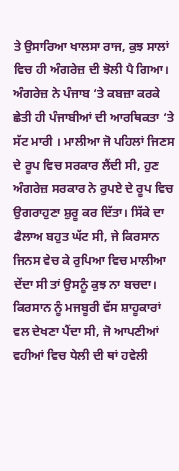ਤੇ ਉਸਾਰਿਆ ਖਾਲਸਾ ਰਾਜ, ਕੁਝ ਸਾਲਾਂ ਵਿਚ ਹੀ ਅੰਗਰੇਜ਼ ਦੀ ਝੋਲੀ ਪੈ ਗਿਆ।
ਅੰਗਰੇਜ਼ ਨੇ ਪੰਜਾਬ ‘ਤੇ ਕਬਜ਼ਾ ਕਰਕੇ ਛੇਤੀ ਹੀ ਪੰਜਾਬੀਆਂ ਦੀ ਆਰਥਿਕਤਾ ‘ਤੇ ਸੱਟ ਮਾਰੀ । ਮਾਲੀਆ ਜੋ ਪਹਿਲਾਂ ਜਿਣਸ ਦੇ ਰੂਪ ਵਿਚ ਸਰਕਾਰ ਲੈਂਦੀ ਸੀ, ਹੁਣ ਅੰਗਰੇਜ਼ ਸਰਕਾਰ ਨੇ ਰੁਪਏ ਦੇ ਰੂਪ ਵਿਚ ਉਗਰਾਹੁਣਾ ਸ਼ੁਰੂ ਕਰ ਦਿੱਤਾ। ਸਿੱਕੇ ਦਾ ਫੈਲਾਅ ਬਹੁਤ ਘੱਟ ਸੀ, ਜੇ ਕਿਰਸਾਨ ਜਿਨਸ ਵੇਚ ਕੇ ਰੁਪਿਆ ਵਿਚ ਮਾਲੀਆ ਦੇਂਦਾ ਸੀ ਤਾਂ ਉਸਨੂੰ ਕੁਝ ਨਾ ਬਚਦਾ। ਕਿਰਸਾਨ ਨੂੰ ਮਜਬੂਰੀ ਵੱਸ ਸ਼ਾਹੂਕਾਰਾਂ ਵਲ ਦੇਖਣਾ ਪੈਂਦਾ ਸੀ, ਜੋ ਆਪਣੀਆਂ ਵਹੀਆਂ ਵਿਚ ਧੇਲੀ ਦੀ ਥਾਂ ਹਵੇਲੀ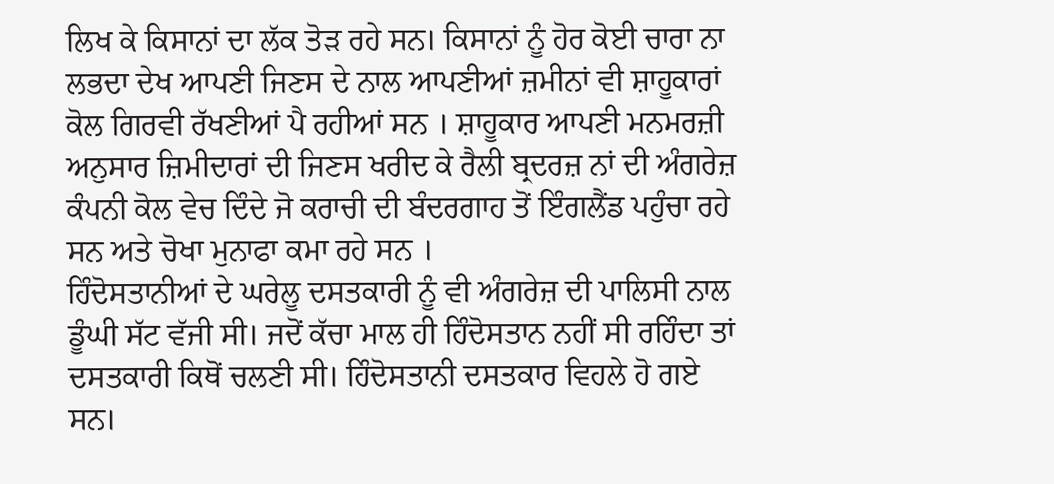ਲਿਖ ਕੇ ਕਿਸਾਨਾਂ ਦਾ ਲੱਕ ਤੋੜ ਰਹੇ ਸਨ। ਕਿਸਾਨਾਂ ਨੂੰ ਹੋਰ ਕੋਈ ਚਾਰਾ ਨਾ ਲਭਦਾ ਦੇਖ ਆਪਣੀ ਜਿਣਸ ਦੇ ਨਾਲ ਆਪਣੀਆਂ ਜ਼ਮੀਨਾਂ ਵੀ ਸ਼ਾਹੂਕਾਰਾਂ ਕੋਲ ਗਿਰਵੀ ਰੱਖਣੀਆਂ ਪੈ ਰਹੀਆਂ ਸਨ । ਸ਼ਾਹੂਕਾਰ ਆਪਣੀ ਮਨਮਰਜ਼ੀ ਅਨੁਸਾਰ ਜ਼ਿਮੀਦਾਰਾਂ ਦੀ ਜਿਣਸ ਖਰੀਦ ਕੇ ਰੈਲੀ ਬ੍ਰਦਰਜ਼ ਨਾਂ ਦੀ ਅੰਗਰੇਜ਼ ਕੰਪਨੀ ਕੋਲ ਵੇਚ ਦਿੰਦੇ ਜੋ ਕਰਾਚੀ ਦੀ ਬੰਦਰਗਾਹ ਤੋਂ ਇੰਗਲੈਂਡ ਪਹੁੰਚਾ ਰਹੇ ਸਨ ਅਤੇ ਚੋਖਾ ਮੁਨਾਫਾ ਕਮਾ ਰਹੇ ਸਨ ।
ਹਿੰਦੋਸਤਾਨੀਆਂ ਦੇ ਘਰੇਲੂ ਦਸਤਕਾਰੀ ਨੂੰ ਵੀ ਅੰਗਰੇਜ਼ ਦੀ ਪਾਲਿਸੀ ਨਾਲ ਡੂੰਘੀ ਸੱਟ ਵੱਜੀ ਸੀ। ਜਦੋਂ ਕੱਚਾ ਮਾਲ ਹੀ ਹਿੰਦੋਸਤਾਨ ਨਹੀਂ ਸੀ ਰਹਿੰਦਾ ਤਾਂ ਦਸਤਕਾਰੀ ਕਿਥੋਂ ਚਲਣੀ ਸੀ। ਹਿੰਦੋਸਤਾਨੀ ਦਸਤਕਾਰ ਵਿਹਲੇ ਹੋ ਗਏ ਸਨ।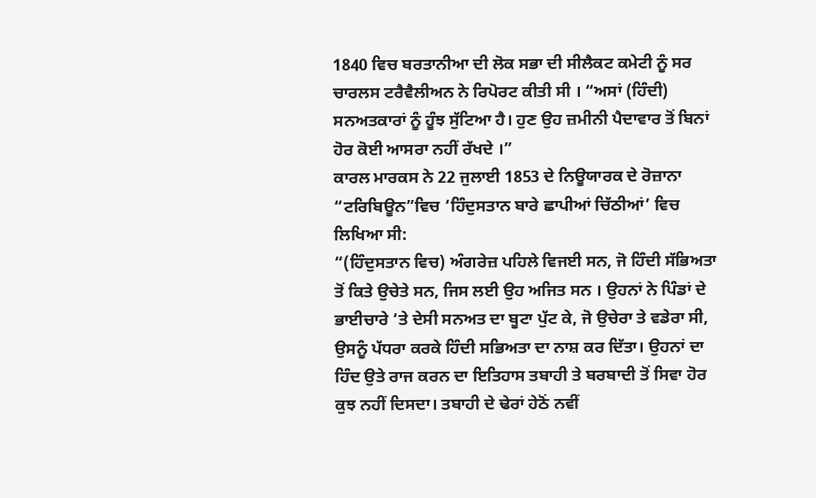1840 ਵਿਚ ਬਰਤਾਨੀਆ ਦੀ ਲੋਕ ਸਭਾ ਦੀ ਸੀਲੈਕਟ ਕਮੇਟੀ ਨੂੰ ਸਰ ਚਾਰਲਸ ਟਰੈਵੈਲੀਅਨ ਨੇ ਰਿਪੋਰਟ ਕੀਤੀ ਸੀ । “ਅਸਾਂ (ਹਿੰਦੀ) ਸਨਅਤਕਾਰਾਂ ਨੂੰ ਹੂੰਝ ਸੁੱਟਿਆ ਹੈ। ਹੁਣ ਉਹ ਜ਼ਮੀਨੀ ਪੈਦਾਵਾਰ ਤੋਂ ਬਿਨਾਂ ਹੋਰ ਕੋਈ ਆਸਰਾ ਨਹੀਂ ਰੱਖਦੇ ।”
ਕਾਰਲ ਮਾਰਕਸ ਨੇ 22 ਜੁਲਾਈ 1853 ਦੇ ਨਿਊਯਾਰਕ ਦੇ ਰੋਜ਼ਾਨਾ “ਟਰਿਬਿਊਨ”ਵਿਚ ‘ਹਿੰਦੁਸਤਾਨ ਬਾਰੇ ਛਾਪੀਆਂ ਚਿੱਠੀਆਂ’ ਵਿਚ ਲਿਖਿਆ ਸੀ:
“(ਹਿੰਦੁਸਤਾਨ ਵਿਚ) ਅੰਗਰੇਜ਼ ਪਹਿਲੇ ਵਿਜਈ ਸਨ, ਜੋ ਹਿੰਦੀ ਸੱਭਿਅਤਾ ਤੋਂ ਕਿਤੇ ਉਚੇਤੇ ਸਨ, ਜਿਸ ਲਈ ਉਹ ਅਜਿਤ ਸਨ । ਉਹਨਾਂ ਨੇ ਪਿੰਡਾਂ ਦੇ ਭਾਈਚਾਰੇ ‘ਤੇ ਦੇਸੀ ਸਨਅਤ ਦਾ ਬੂਟਾ ਪੁੱਟ ਕੇ, ਜੋ ਉਚੇਰਾ ਤੇ ਵਡੇਰਾ ਸੀ, ਉਸਨੂੰ ਪੱਧਰਾ ਕਰਕੇ ਹਿੰਦੀ ਸਭਿਅਤਾ ਦਾ ਨਾਸ਼ ਕਰ ਦਿੱਤਾ। ਉਹਨਾਂ ਦਾ ਹਿੰਦ ਉਤੇ ਰਾਜ ਕਰਨ ਦਾ ਇਤਿਹਾਸ ਤਬਾਹੀ ਤੇ ਬਰਬਾਦੀ ਤੋਂ ਸਿਵਾ ਹੋਰ ਕੁਝ ਨਹੀਂ ਦਿਸਦਾ। ਤਬਾਹੀ ਦੇ ਢੇਰਾਂ ਹੇਠੋਂ ਨਵੀਂ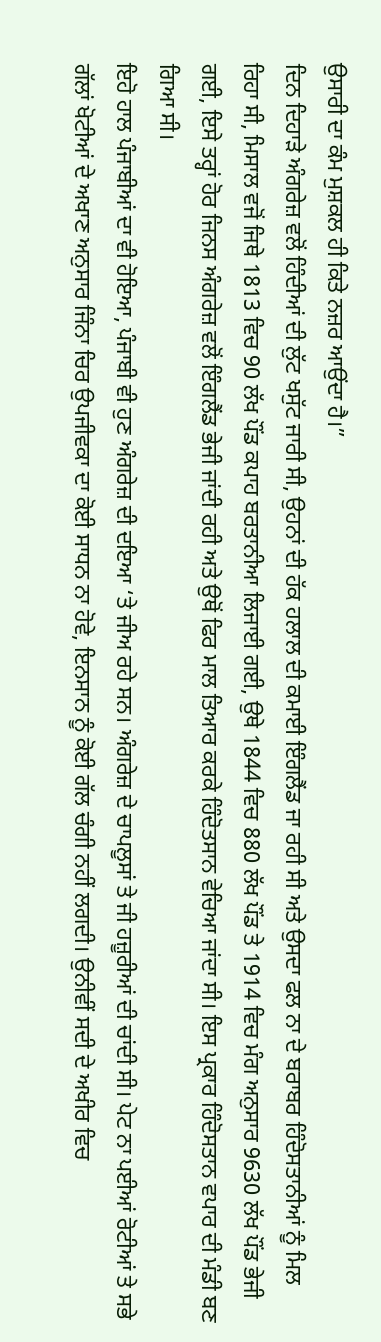ਉਸਾਰੀ ਦਾ ਕੰਮ ਮੁਸ਼ਕਲ ਹੀ ਕਿਤੇ ਨਜ਼ਰ ਆਉਂਦਾ ਹੈ।”
ਦਿਨ ਦਿਹਾੜੇ ਅੰਗਰੇਜ਼ ਵਲੋਂ ਹਿੰਦੀਆਂ ਦੀ ਲੁੱਟ ਖਸੁੱਟ ਜਾਰੀ ਸੀ, ਉਹਨਾਂ ਦੀ ਹੱਕ ਹਲਾਲ ਦੀ ਕਮਾਈ ਇੰਗਲੈਂਡ ਜਾ ਰਹੀ ਸੀ ਅਤੇ ਉਸਦਾ ਫਲ ਨਾ ਦੇ ਬਰਾਬਰ ਹਿੰਦੋਸਤਾਨੀਆਂ ਨੂੰ ਮਿਲ ਰਿਹਾ ਸੀ, ਮਿਸਾਲ ਵਜੋਂ ਜਿਥੇ 1813 ਵਿਚ 90 ਲੱਖ ਪੌਂਡ ਕਪਾਹ ਬਰਤਾਨੀਆ ਲਿਜਾਈ ਗਈ, ਉਥੇ 1844 ਵਿਚ 880 ਲੱਖ ਪੌਂਡ ਤੇ 1914 ਵਿਚ ਮੰਗ ਅਨੁਸਾਰ 9630 ਲੱਖ ਪੌਂਡ ਭੇਜੀ ਗਈ, ਇਸੇ ਤਰ੍ਹਾਂ ਹੋਰ ਜਿਨਸ ਅੰਗਰੇਜ਼ ਵਲੋਂ ਇੰਗਲੈਂਡ ਭੇਜੀ ਜਾਂਦੀ ਰਹੀ ਅਤੇ ਉਥੋਂ ਫਿਰ ਮਾਲ ਤਿਆਰ ਕਰਕੇ ਹਿੰਦੋਤਸਾਨ ਵੇਚਿਆ ਜਾਂਦਾ ਸੀ। ਇਸ ਪ੍ਰਕਾਰ ਹਿੰਦੋਸਤਾਨ ਵਪਾਰ ਦੀ ਮੰਡੀ ਬਣ ਗਿਆ ਸੀ।
ਇਹੋ ਹਾਲ ਪੰਜਾਬੀਆਂ ਦਾ ਵੀ ਹੋਇਆ, ਪੰਜਾਬੀ ਵੀ ਹੁਣ ਅੰਗਰੇਜ਼ ਦੀ ਦਇਆ ‘ਤੇ ਜੀਅ ਰਹੇ ਸਨ। ਅੰਗਰੇਜ਼ ਦੇ ਚਾਪਲੂਸਾਂ ਤੇ ਜੀ ਹਜ਼ੂਰੀਆਂ ਦੀ ਚਾਂਦੀ ਸੀ। ਪੇਟ ਨਾ ਪਈਆਂ ਰੋਟੀਆਂ ਤੇ ਸਭੇ ਗੱਲਾਂ ਖੋਟੀਆਂ ਦੇ ਅਖਾਣ ਅਨੁਸਾਰ ਜਿੰਨਾ ਚਿਰ ਉਪਜੀਵਕਾ ਦਾ ਕੋਈ ਸਾਧਨ ਨਾ ਹੋਵੇ, ਇਨਸਾਨ ਨੂੰ ਕੋਈ ਗੱਲ ਚੰਗੀ ਨਹੀਂ ਲਗਦੀ। ਉਨੀਵੀਂ ਸਦੀ ਦੇ ਅਖੀਰ ਵਿਚ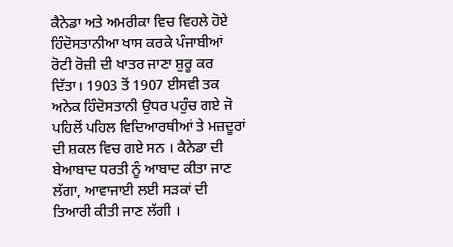ਕੈਨੇਡਾ ਅਤੇ ਅਮਰੀਕਾ ਵਿਚ ਵਿਹਲੇ ਹੋਏ ਹਿੰਦੋਸਤਾਨੀਆ ਖਾਸ ਕਰਕੇ ਪੰਜਾਬੀਆਂ ਰੋਟੀ ਰੋਜ਼ੀ ਦੀ ਖਾਤਰ ਜਾਣਾ ਸ਼ੁਰੂ ਕਰ ਦਿੱਤਾ। 1903 ਤੋਂ 1907 ਈਸਵੀ ਤਕ ਅਨੇਕ ਹਿੰਦੋਸਤਾਨੀ ਉਧਰ ਪਹੁੰਚ ਗਏ ਜੋ ਪਹਿਲੋਂ ਪਹਿਲ ਵਿਦਿਆਰਥੀਆਂ ਤੇ ਮਜ਼ਦੂਰਾਂ ਦੀ ਸ਼ਕਲ ਵਿਚ ਗਏ ਸਨ । ਕੈਨੇਡਾ ਦੀ ਬੇਆਬਾਦ ਧਰਤੀ ਨੂੰ ਆਬਾਦ ਕੀਤਾ ਜਾਣ ਲੱਗਾ, ਆਵਾਜਾਈ ਲਈ ਸੜਕਾਂ ਦੀ ਤਿਆਰੀ ਕੀਤੀ ਜਾਣ ਲੱਗੀ ।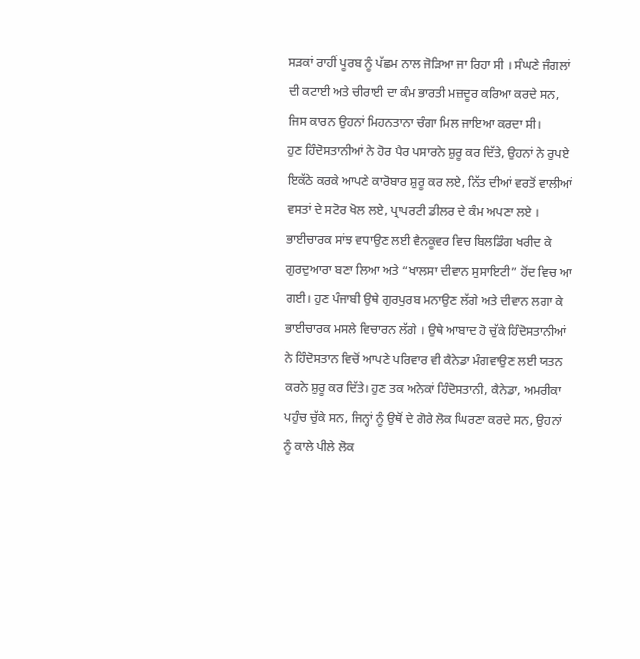ਸੜਕਾਂ ਰਾਹੀਂ ਪੂਰਬ ਨੂੰ ਪੱਛਮ ਨਾਲ ਜੋੜਿਆ ਜਾ ਰਿਹਾ ਸੀ । ਸੰਘਣੇ ਜੰਗਲਾਂ ਦੀ ਕਟਾਈ ਅਤੇ ਚੀਰਾਈ ਦਾ ਕੰਮ ਭਾਰਤੀ ਮਜ਼ਦੂਰ ਕਰਿਆ ਕਰਦੇ ਸਨ, ਜਿਸ ਕਾਰਨ ਉਹਨਾਂ ਮਿਹਨਤਾਨਾ ਚੰਗਾ ਮਿਲ ਜਾਇਆ ਕਰਦਾ ਸੀ।
ਹੁਣ ਹਿੰਦੋਸਤਾਨੀਆਂ ਨੇ ਹੋਰ ਪੈਰ ਪਸਾਰਨੇ ਸ਼ੁਰੂ ਕਰ ਦਿੱਤੇ, ਉਹਨਾਂ ਨੇ ਰੁਪਏ ਇਕੱਠੇ ਕਰਕੇ ਆਪਣੇ ਕਾਰੋਬਾਰ ਸ਼ੁਰੂ ਕਰ ਲਏ, ਨਿੱਤ ਦੀਆਂ ਵਰਤੋਂ ਵਾਲੀਆਂ ਵਸਤਾਂ ਦੇ ਸਟੋਰ ਖੋਲ ਲਏ, ਪ੍ਰਾਪਰਟੀ ਡੀਲਰ ਦੇ ਕੰਮ ਅਪਣਾ ਲਏ । ਭਾਈਚਾਰਕ ਸਾਂਝ ਵਧਾਉਣ ਲਈ ਵੈਨਕੂਵਰ ਵਿਚ ਬਿਲਡਿੰਗ ਖਰੀਦ ਕੇ ਗੁਰਦੁਆਰਾ ਬਣਾ ਲਿਆ ਅਤੇ “ਖਾਲਸਾ ਦੀਵਾਨ ਸੁਸਾਇਟੀ” ਹੋਂਦ ਵਿਚ ਆ ਗਈ। ਹੁਣ ਪੰਜਾਬੀ ਉਥੇ ਗੁਰਪੁਰਬ ਮਨਾਉਣ ਲੱਗੇ ਅਤੇ ਦੀਵਾਨ ਲਗਾ ਕੇ ਭਾਈਚਾਰਕ ਮਸਲੇ ਵਿਚਾਰਨ ਲੱਗੇ । ਉਥੇ ਆਬਾਦ ਹੋ ਚੁੱਕੇ ਹਿੰਦੋਸਤਾਨੀਆਂ ਨੇ ਹਿੰਦੋਸਤਾਨ ਵਿਚੋਂ ਆਪਣੇ ਪਰਿਵਾਰ ਵੀ ਕੈਨੇਡਾ ਮੰਗਵਾਉਣ ਲਈ ਯਤਨ ਕਰਨੇ ਸ਼ੁਰੂ ਕਰ ਦਿੱਤੇ। ਹੁਣ ਤਕ ਅਨੇਕਾਂ ਹਿੰਦੋਸਤਾਨੀ, ਕੈਨੇਡਾ, ਅਮਰੀਕਾ ਪਹੁੰਚ ਚੁੱਕੇ ਸਨ, ਜਿਨ੍ਹਾਂ ਨੂੰ ਉਥੋਂ ਦੇ ਗੋਰੇ ਲੋਕ ਘਿਰਣਾ ਕਰਦੇ ਸਨ, ਉਹਨਾਂ ਨੂੰ ਕਾਲੇ ਪੀਲੇ ਲੋਕ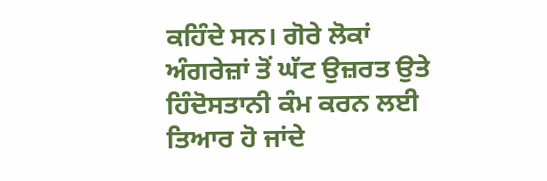ਕਹਿੰਦੇ ਸਨ। ਗੋਰੇ ਲੋਕਾਂ ਅੰਗਰੇਜ਼ਾਂ ਤੋਂ ਘੱਟ ਉਜ਼ਰਤ ਉਤੇ ਹਿੰਦੋਸਤਾਨੀ ਕੰਮ ਕਰਨ ਲਈ ਤਿਆਰ ਹੋ ਜਾਂਦੇ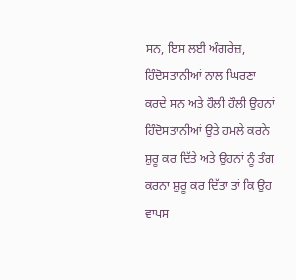ਸਨ, ਇਸ ਲਈ ਅੰਗਰੇਜ਼, ਹਿੰਦੋਸਤਾਨੀਆਂ ਨਾਲ ਘਿਰਣਾ ਕਰਦੇ ਸਨ ਅਤੇ ਹੌਲੀ ਹੌਲੀ ਉਹਨਾਂ ਹਿੰਦੋਸਤਾਨੀਆਂ ਉਤੇ ਹਮਲੇ ਕਰਨੇ ਸ਼ੁਰੂ ਕਰ ਦਿੱਤੇ ਅਤੇ ਉਹਨਾਂ ਨੂੰ ਤੰਗ ਕਰਨਾ ਸ਼ੁਰੂ ਕਰ ਦਿੱਤਾ ਤਾਂ ਕਿ ਉਹ ਵਾਪਸ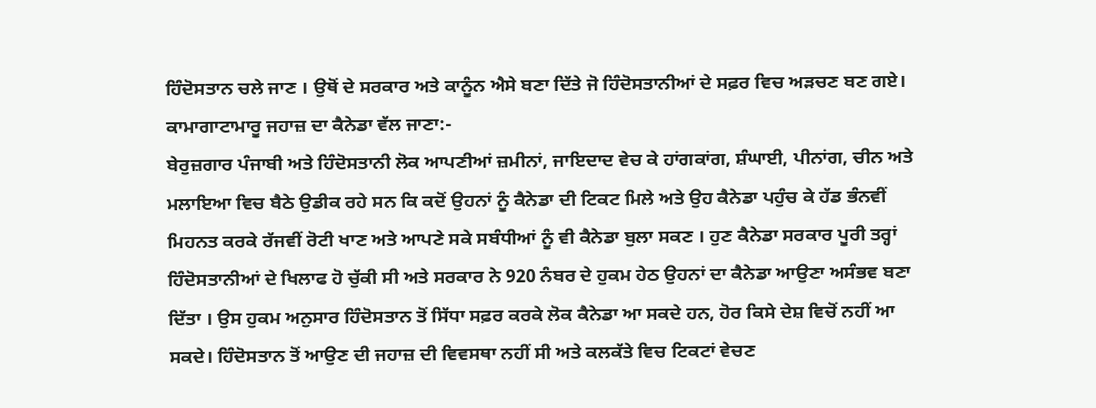ਹਿੰਦੋਸਤਾਨ ਚਲੇ ਜਾਣ । ਉਥੋਂ ਦੇ ਸਰਕਾਰ ਅਤੇ ਕਾਨੂੰਨ ਐਸੇ ਬਣਾ ਦਿੱਤੇ ਜੋ ਹਿੰਦੋਸਤਾਨੀਆਂ ਦੇ ਸਫ਼ਰ ਵਿਚ ਅੜਚਣ ਬਣ ਗਏ।
ਕਾਮਾਗਾਟਾਮਾਰੂ ਜਹਾਜ਼ ਦਾ ਕੈਨੇਡਾ ਵੱਲ ਜਾਣਾ:-
ਬੇਰੁਜ਼ਗਾਰ ਪੰਜਾਬੀ ਅਤੇ ਹਿੰਦੋਸਤਾਨੀ ਲੋਕ ਆਪਣੀਆਂ ਜ਼ਮੀਨਾਂ, ਜਾਇਦਾਦ ਵੇਚ ਕੇ ਹਾਂਗਕਾਂਗ, ਸ਼ੰਘਾਈ, ਪੀਨਾਂਗ, ਚੀਨ ਅਤੇ ਮਲਾਇਆ ਵਿਚ ਬੈਠੇ ਉਡੀਕ ਰਹੇ ਸਨ ਕਿ ਕਦੋਂ ਉਹਨਾਂ ਨੂੰ ਕੈਨੇਡਾ ਦੀ ਟਿਕਟ ਮਿਲੇ ਅਤੇ ਉਹ ਕੈਨੇਡਾ ਪਹੁੰਚ ਕੇ ਹੱਡ ਭੰਨਵੀਂ ਮਿਹਨਤ ਕਰਕੇ ਰੱਜਵੀਂ ਰੋਟੀ ਖਾਣ ਅਤੇ ਆਪਣੇ ਸਕੇ ਸਬੰਧੀਆਂ ਨੂੰ ਵੀ ਕੈਨੇਡਾ ਬੁਲਾ ਸਕਣ । ਹੁਣ ਕੈਨੇਡਾ ਸਰਕਾਰ ਪੂਰੀ ਤਰ੍ਹਾਂ ਹਿੰਦੋਸਤਾਨੀਆਂ ਦੇ ਖਿਲਾਫ ਹੋ ਚੁੱਕੀ ਸੀ ਅਤੇ ਸਰਕਾਰ ਨੇ 920 ਨੰਬਰ ਦੇ ਹੁਕਮ ਹੇਠ ਉਹਨਾਂ ਦਾ ਕੈਨੇਡਾ ਆਉਣਾ ਅਸੰਭਵ ਬਣਾ ਦਿੱਤਾ । ਉਸ ਹੁਕਮ ਅਨੁਸਾਰ ਹਿੰਦੋਸਤਾਨ ਤੋਂ ਸਿੱਧਾ ਸਫ਼ਰ ਕਰਕੇ ਲੋਕ ਕੈਨੇਡਾ ਆ ਸਕਦੇ ਹਨ, ਹੋਰ ਕਿਸੇ ਦੇਸ਼ ਵਿਚੋਂ ਨਹੀਂ ਆ ਸਕਦੇ। ਹਿੰਦੋਸਤਾਨ ਤੋਂ ਆਉਣ ਦੀ ਜਹਾਜ਼ ਦੀ ਵਿਵਸਥਾ ਨਹੀਂ ਸੀ ਅਤੇ ਕਲਕੱਤੇ ਵਿਚ ਟਿਕਟਾਂ ਵੇਚਣ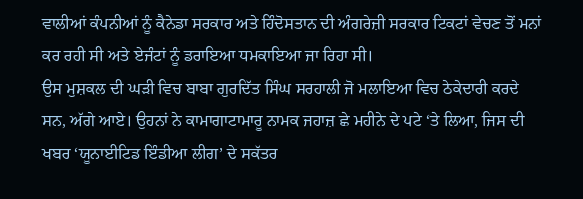ਵਾਲੀਆਂ ਕੰਪਨੀਆਂ ਨੂੰ ਕੈਨੇਡਾ ਸਰਕਾਰ ਅਤੇ ਹਿੰਦੋਸਤਾਨ ਦੀ ਅੰਗਰੇਜ਼ੀ ਸਰਕਾਰ ਟਿਕਟਾਂ ਵੇਚਣ ਤੋਂ ਮਨਾਂ ਕਰ ਰਹੀ ਸੀ ਅਤੇ ਏਜੰਟਾਂ ਨੂੰ ਡਰਾਇਆ ਧਮਕਾਇਆ ਜਾ ਰਿਹਾ ਸੀ।
ਉਸ ਮੁਸ਼ਕਲ ਦੀ ਘੜੀ ਵਿਚ ਬਾਬਾ ਗੁਰਦਿੱਤ ਸਿੰਘ ਸਰਹਾਲੀ ਜੋ ਮਲਾਇਆ ਵਿਚ ਠੇਕੇਦਾਰੀ ਕਰਦੇ ਸਨ, ਅੱਗੇ ਆਏ। ਉਹਨਾਂ ਨੇ ਕਾਮਾਗਾਟਾਮਾਰੂ ਨਾਮਕ ਜਹਾਜ਼ ਛੇ ਮਹੀਨੇ ਦੇ ਪਟੇ ‘ਤੇ ਲਿਆ, ਜਿਸ ਦੀ ਖਬਰ ‘ਯੂਨਾਈਟਿਡ ਇੰਡੀਆ ਲੀਗ’ ਦੇ ਸਕੱਤਰ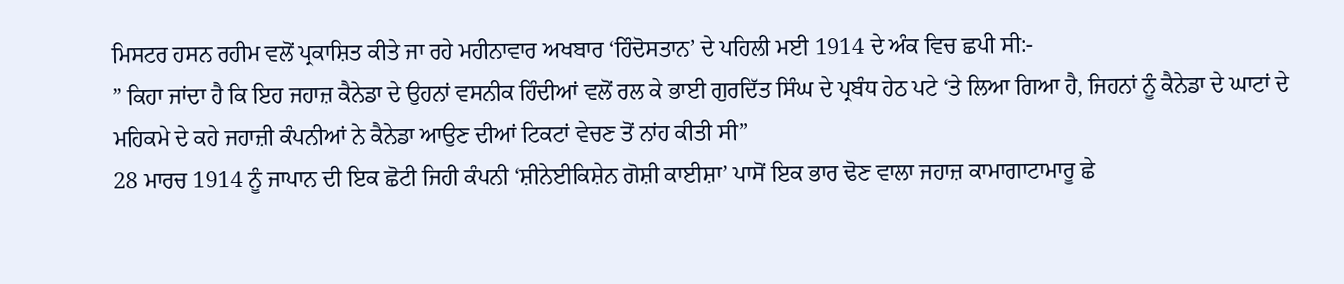ਮਿਸਟਰ ਹਸਨ ਰਹੀਮ ਵਲੋਂ ਪ੍ਰਕਾਸ਼ਿਤ ਕੀਤੇ ਜਾ ਰਹੇ ਮਹੀਨਾਵਾਰ ਅਖਬਾਰ ‘ਹਿੰਦੋਸਤਾਨ’ ਦੇ ਪਹਿਲੀ ਮਈ 1914 ਦੇ ਅੰਕ ਵਿਚ ਛਪੀ ਸੀ:-
” ਕਿਹਾ ਜਾਂਦਾ ਹੈ ਕਿ ਇਹ ਜਹਾਜ਼ ਕੈਨੇਡਾ ਦੇ ਉਹਨਾਂ ਵਸਨੀਕ ਹਿੰਦੀਆਂ ਵਲੋਂ ਰਲ ਕੇ ਭਾਈ ਗੁਰਦਿੱਤ ਸਿੰਘ ਦੇ ਪ੍ਰਬੰਧ ਹੇਠ ਪਟੇ ‘ਤੇ ਲਿਆ ਗਿਆ ਹੈ, ਜਿਹਨਾਂ ਨੂੰ ਕੈਨੇਡਾ ਦੇ ਘਾਟਾਂ ਦੇ ਮਹਿਕਮੇ ਦੇ ਕਹੇ ਜਹਾਜ਼ੀ ਕੰਪਨੀਆਂ ਨੇ ਕੈਨੇਡਾ ਆਉਣ ਦੀਆਂ ਟਿਕਟਾਂ ਵੇਚਣ ਤੋਂ ਨਾਂਹ ਕੀਤੀ ਸੀ”
28 ਮਾਰਚ 1914 ਨੂੰ ਜਾਪਾਨ ਦੀ ਇਕ ਛੋਟੀ ਜਿਹੀ ਕੰਪਨੀ ‘ਸ਼ੀਨੇਈਕਿਸ਼ੇਨ ਗੋਸ਼ੀ ਕਾਈਸ਼ਾ’ ਪਾਸੋਂ ਇਕ ਭਾਰ ਢੋਣ ਵਾਲਾ ਜਹਾਜ਼ ਕਾਮਾਗਾਟਾਮਾਰੂ ਛੇ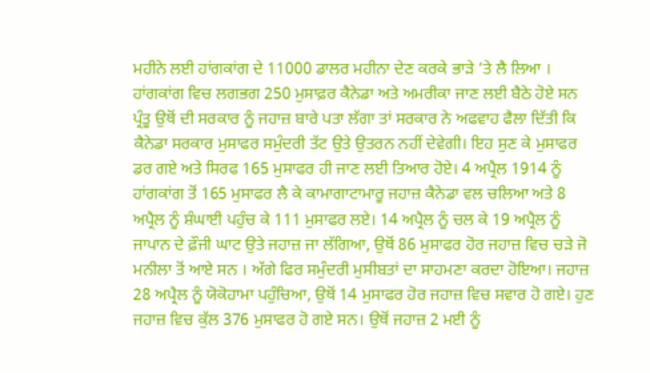ਮਹੀਨੇ ਲਈ ਹਾਂਗਕਾਂਗ ਦੇ 11000 ਡਾਲਰ ਮਹੀਨਾ ਦੇਣ ਕਰਕੇ ਭਾੜੇ ‘ਤੇ ਲੈ ਲਿਆ । ਹਾਂਗਕਾਂਗ ਵਿਚ ਲਗਭਗ 250 ਮੁਸਾਫ਼ਰ ਕੈਨੇਡਾ ਅਤੇ ਅਮਰੀਕਾ ਜਾਣ ਲਈ ਬੈਠੇ ਹੋਏ ਸਨ ਪ੍ਰੰਤੂ ਉਥੋਂ ਦੀ ਸਰਕਾਰ ਨੂੰ ਜਹਾਜ਼ ਬਾਰੇ ਪਤਾ ਲੱਗਾ ਤਾਂ ਸਰਕਾਰ ਨੇ ਅਫਵਾਹ ਫੈਲਾ ਦਿੱਤੀ ਕਿ ਕੈਨੇਡਾ ਸਰਕਾਰ ਮੁਸਾਫਰ ਸਮੁੰਦਰੀ ਤੱਟ ਉਤੇ ਉਤਰਨ ਨਹੀਂ ਦੇਵੇਗੀ। ਇਹ ਸੁਣ ਕੇ ਮੁਸਾਫਰ ਡਰ ਗਏ ਅਤੇ ਸਿਰਫ 165 ਮੁਸਾਫਰ ਹੀ ਜਾਣ ਲਈ ਤਿਆਰ ਹੋਏ। 4 ਅਪ੍ਰੈਲ 1914 ਨੂੰ ਹਾਂਗਕਾਂਗ ਤੋਂ 165 ਮੁਸਾਫਰ ਲੈ ਕੇ ਕਾਮਾਗਾਟਾਮਾਰੂ ਜਹਾਜ਼ ਕੈਨੇਡਾ ਵਲ ਚਲਿਆ ਅਤੇ 8 ਅਪ੍ਰੈਲ ਨੂੰ ਸ਼ੰਘਾਈ ਪਹੁੰਚ ਕੇ 111 ਮੁਸਾਫਰ ਲਏ। 14 ਅਪ੍ਰੈਲ ਨੂੰ ਚਲ ਕੇ 19 ਅਪ੍ਰੈਲ ਨੂੰ ਜਾਪਾਨ ਦੇ ਫ਼ੌਜੀ ਘਾਟ ਉਤੇ ਜਹਾਜ਼ ਜਾ ਲੱਗਿਆ, ਉਥੋਂ 86 ਮੁਸਾਫਰ ਹੋਰ ਜਹਾਜ਼ ਵਿਚ ਚੜੇ ਜੋ ਮਨੀਲਾ ਤੋਂ ਆਏ ਸਨ । ਅੱਗੇ ਫਿਰ ਸਮੁੰਦਰੀ ਮੁਸੀਬਤਾਂ ਦਾ ਸਾਹਮਣਾ ਕਰਦਾ ਹੋਇਆ। ਜਹਾਜ਼ 28 ਅਪ੍ਰੈਲ ਨੂੰ ਯੋਕੋਹਾਮਾ ਪਹੁੰਚਿਆ, ਉਥੋਂ 14 ਮੁਸਾਫਰ ਹੋਰ ਜਹਾਜ਼ ਵਿਚ ਸਵਾਰ ਹੋ ਗਏ। ਹੁਣ ਜਹਾਜ਼ ਵਿਚ ਕੁੱਲ 376 ਮੁਸਾਫਰ ਹੋ ਗਏ ਸਨ। ਉਥੋਂ ਜਹਾਜ਼ 2 ਮਈ ਨੂੰ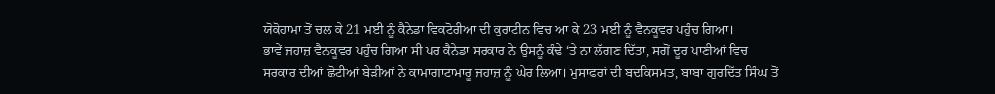ਯੋਕੋਹਾਮਾ ਤੋਂ ਚਲ ਕੇ 21 ਮਈ ਨੂੰ ਕੈਨੇਡਾ ਵਿਕਟੋਰੀਆ ਦੀ ਕੁਰਾਟੀਨ ਵਿਚ ਆ ਕੇ 23 ਮਈ ਨੂੰ ਵੈਨਕੂਵਰ ਪਹੁੰਚ ਗਿਆ।
ਭਾਵੇਂ ਜਹਾਜ਼ ਵੈਨਕੂਵਰ ਪਹੁੰਚ ਗਿਆ ਸੀ ਪਰ ਕੈਨੇਡਾ ਸਰਕਾਰ ਨੇ ਉਸਨੂੰ ਕੰਢੇ ‘ਤੇ ਨਾ ਲੱਗਣ ਦਿੱਤਾ, ਸਗੋਂ ਦੂਰ ਪਾਣੀਆਂ ਵਿਚ ਸਰਕਾਰ ਦੀਆਂ ਛੋਟੀਆਂ ਬੇੜੀਆਂ ਨੇ ਕਾਮਾਗਾਟਾਮਾਰੂ ਜਹਾਜ਼ ਨੂੰ ਘੇਰ ਲਿਆ। ਮੁਸਾਫਰਾਂ ਦੀ ਬਦਕਿਸਮਤ, ਬਾਬਾ ਗੁਰਦਿੱਤ ਸਿੰਘ ਤੋਂ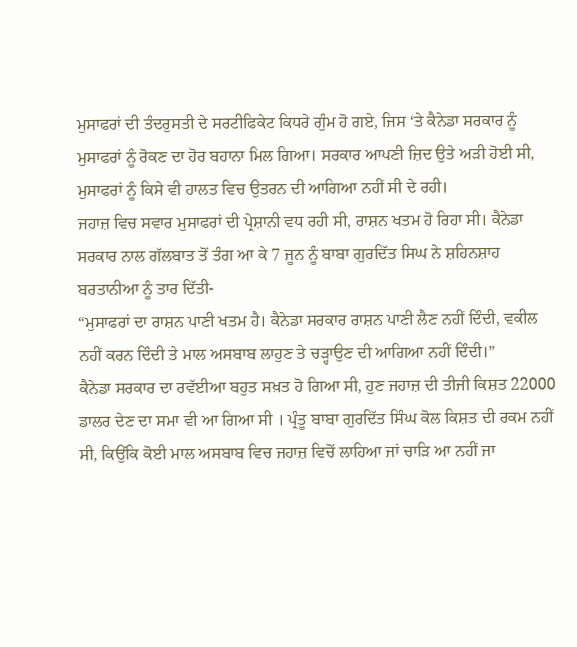ਮੁਸਾਫਰਾਂ ਦੀ ਤੰਦਰੁਸਤੀ ਦੇ ਸਰਟੀਫਿਕੇਟ ਕਿਧਰੇ ਗੁੰਮ ਹੋ ਗਏ, ਜਿਸ ‘ਤੇ ਕੈਨੇਡਾ ਸਰਕਾਰ ਨੂੰ ਮੁਸਾਫਰਾਂ ਨੂੰ ਰੋਕਣ ਦਾ ਹੋਰ ਬਹਾਨਾ ਮਿਲ ਗਿਆ। ਸਰਕਾਰ ਆਪਣੀ ਜ਼ਿਦ ਉਤੇ ਅੜੀ ਹੋਈ ਸੀ, ਮੁਸਾਫਰਾਂ ਨੂੰ ਕਿਸੇ ਵੀ ਹਾਲਤ ਵਿਚ ਉਤਰਨ ਦੀ ਆਗਿਆ ਨਹੀਂ ਸੀ ਦੇ ਰਹੀ।
ਜਹਾਜ਼ ਵਿਚ ਸਵਾਰ ਮੁਸਾਫਰਾਂ ਦੀ ਪ੍ਰੇਸ਼ਾਨੀ ਵਧ ਰਹੀ ਸੀ, ਰਾਸ਼ਨ ਖਤਮ ਹੋ ਰਿਹਾ ਸੀ। ਕੈਨੇਡਾ ਸਰਕਾਰ ਨਾਲ ਗੱਲਬਾਤ ਤੋਂ ਤੰਗ ਆ ਕੇ 7 ਜੂਨ ਨੂੰ ਬਾਬਾ ਗੁਰਦਿੱਤ ਸਿਘ ਨੇ ਸ਼ਹਿਨਸ਼ਾਹ ਬਰਤਾਨੀਆ ਨੂੰ ਤਾਰ ਦਿੱਤੀ-
“ਮੁਸਾਫਰਾਂ ਦਾ ਰਾਸ਼ਨ ਪਾਣੀ ਖਤਮ ਹੈ। ਕੈਨੇਡਾ ਸਰਕਾਰ ਰਾਸ਼ਨ ਪਾਣੀ ਲੈਣ ਨਹੀਂ ਦਿੰਦੀ, ਵਕੀਲ ਨਹੀਂ ਕਰਨ ਦਿੰਦੀ ਤੇ ਮਾਲ ਅਸਬਾਬ ਲਾਹੁਣ ਤੇ ਚੜ੍ਹਾਉਣ ਦੀ ਆਗਿਆ ਨਹੀਂ ਦਿੰਦੀ।”
ਕੈਨੇਡਾ ਸਰਕਾਰ ਦਾ ਰਵੱਈਆ ਬਹੁਤ ਸਖ਼ਤ ਹੋ ਗਿਆ ਸੀ, ਹੁਣ ਜਹਾਜ਼ ਦੀ ਤੀਜੀ ਕਿਸ਼ਤ 22000 ਡਾਲਰ ਦੇਣ ਦਾ ਸਮਾ ਵੀ ਆ ਗਿਆ ਸੀ । ਪ੍ਰੰਤੂ ਬਾਬਾ ਗੁਰਦਿੱਤ ਸਿੰਘ ਕੋਲ ਕਿਸ਼ਤ ਦੀ ਰਕਮ ਨਹੀਂ ਸੀ, ਕਿਉਂਕਿ ਕੋਈ ਮਾਲ ਅਸਬਾਬ ਵਿਚ ਜਹਾਜ਼ ਵਿਚੋਂ ਲਾਹਿਆ ਜਾਂ ਚਾੜਿ ਆ ਨਹੀਂ ਜਾ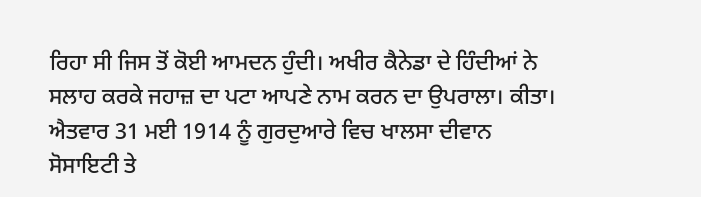ਰਿਹਾ ਸੀ ਜਿਸ ਤੋਂ ਕੋਈ ਆਮਦਨ ਹੁੰਦੀ। ਅਖੀਰ ਕੈਨੇਡਾ ਦੇ ਹਿੰਦੀਆਂ ਨੇ ਸਲਾਹ ਕਰਕੇ ਜਹਾਜ਼ ਦਾ ਪਟਾ ਆਪਣੇ ਨਾਮ ਕਰਨ ਦਾ ਉਪਰਾਲਾ। ਕੀਤਾ। ਐਤਵਾਰ 31 ਮਈ 1914 ਨੂੰ ਗੁਰਦੁਆਰੇ ਵਿਚ ਖਾਲਸਾ ਦੀਵਾਨ ਸੋਸਾਇਟੀ ਤੇ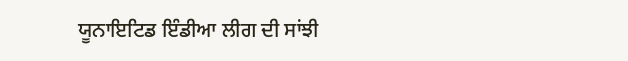ਯੂਨਾਇਟਿਡ ਇੰਡੀਆ ਲੀਗ ਦੀ ਸਾਂਝੀ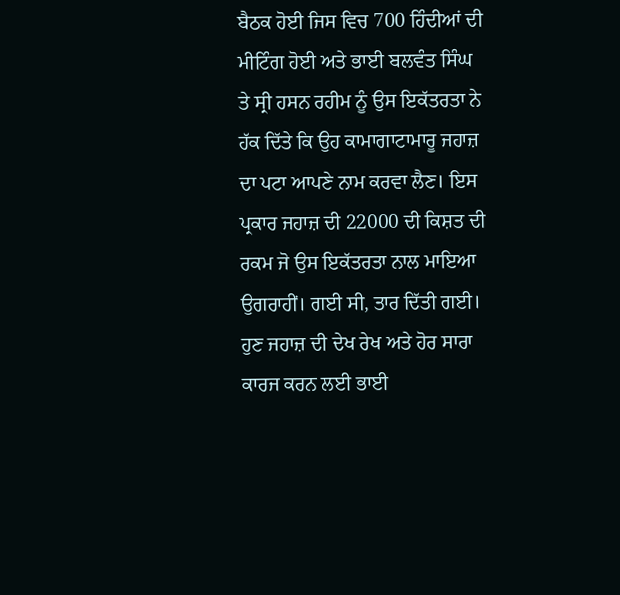ਬੈਠਕ ਹੋਈ ਜਿਸ ਵਿਚ 700 ਹਿੰਦੀਆਂ ਦੀ ਮੀਟਿੰਗ ਹੋਈ ਅਤੇ ਭਾਈ ਬਲਵੰਤ ਸਿੰਘ ਤੇ ਸ੍ਰੀ ਹਸਨ ਰਹੀਮ ਨੂੰ ਉਸ ਇਕੱਤਰਤਾ ਨੇ ਹੱਕ ਦਿੱਤੇ ਕਿ ਉਹ ਕਾਮਾਗਾਟਾਮਾਰੂ ਜਹਾਜ਼ ਦਾ ਪਟਾ ਆਪਣੇ ਨਾਮ ਕਰਵਾ ਲੈਣ। ਇਸ ਪ੍ਰਕਾਰ ਜਹਾਜ਼ ਦੀ 22000 ਦੀ ਕਿਸ਼ਤ ਦੀ ਰਕਮ ਜੋ ਉਸ ਇਕੱਤਰਤਾ ਨਾਲ ਮਾਇਆ ਉਗਰਾਹੀਂ। ਗਈ ਸੀ, ਤਾਰ ਦਿੱਤੀ ਗਈ।
ਹੁਣ ਜਹਾਜ਼ ਦੀ ਦੇਖ ਰੇਖ ਅਤੇ ਹੋਰ ਸਾਰਾ ਕਾਰਜ ਕਰਨ ਲਈ ਭਾਈ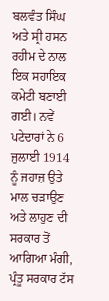ਬਲਵੰਤ ਸਿੰਘ ਅਤੇ ਸ੍ਰੀ ਹਸਨ ਰਹੀਮ ਦੇ ਨਾਲ ਇਕ ਸਹਾਇਕ ਕਮੇਟੀ ਬਣਾਈ ਗਈ। ਨਵੇਂ ਪਟੇਦਾਰਾਂ ਨੇ 6 ਜੁਲਾਈ 1914 ਨੂੰ ਜਹਾਜ਼ ਉਤੇ ਮਾਲ ਚੜਾਉਣ ਅਤੇ ਲਾਹੁਣ ਦੀ ਸਰਕਾਰ ਤੋਂ ਆਗਿਆ ਮੰਗੀ, ਪ੍ਰੰਤੂ ਸਰਕਾਰ ਟੱਸ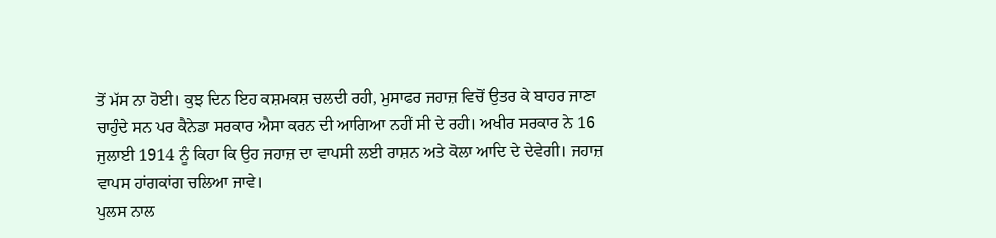ਤੋਂ ਮੱਸ ਨਾ ਹੋਈ। ਕੁਝ ਦਿਨ ਇਹ ਕਸ਼ਮਕਸ਼ ਚਲਦੀ ਰਹੀ, ਮੁਸਾਫਰ ਜਹਾਜ਼ ਵਿਚੋਂ ਉਤਰ ਕੇ ਬਾਹਰ ਜਾਣਾ ਚਾਹੁੰਦੇ ਸਨ ਪਰ ਕੈਨੇਡਾ ਸਰਕਾਰ ਐਸਾ ਕਰਨ ਦੀ ਆਗਿਆ ਨਹੀਂ ਸੀ ਦੇ ਰਹੀ। ਅਖੀਰ ਸਰਕਾਰ ਨੇ 16 ਜੁਲਾਈ 1914 ਨੂੰ ਕਿਹਾ ਕਿ ਉਹ ਜਹਾਜ਼ ਦਾ ਵਾਪਸੀ ਲਈ ਰਾਸ਼ਨ ਅਤੇ ਕੋਲਾ ਆਦਿ ਦੇ ਦੇਵੇਗੀ। ਜਹਾਜ਼ ਵਾਪਸ ਹਾਂਗਕਾਂਗ ਚਲਿਆ ਜਾਵੇ।
ਪੁਲਸ ਨਾਲ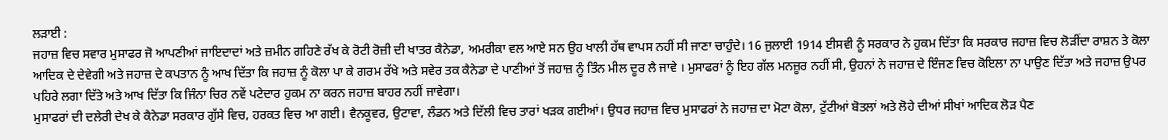ਲੜਾਈ :
ਜਹਾਜ਼ ਵਿਚ ਸਵਾਰ ਮੁਸਾਫਰ ਜੋ ਆਪਣੀਆਂ ਜਾਇਦਾਦਾਂ ਅਤੇ ਜ਼ਮੀਨ ਗਹਿਣੇ ਰੱਖ ਕੇ ਰੋਟੀ ਰੋਜ਼ੀ ਦੀ ਖਾਤਰ ਕੈਨੇਡਾ, ਅਮਰੀਕਾ ਵਲ ਆਏ ਸਨ ਉਹ ਖਾਲੀ ਹੱਥ ਵਾਪਸ ਨਹੀਂ ਸੀ ਜਾਣਾ ਚਾਹੁੰਦੇ। 16 ਜੁਲਾਈ 1914 ਈਸਵੀ ਨੂੰ ਸਰਕਾਰ ਨੇ ਹੁਕਮ ਦਿੱਤਾ ਕਿ ਸਰਕਾਰ ਜਹਾਜ਼ ਵਿਚ ਲੋੜੀਂਦਾ ਰਾਸ਼ਨ ਤੇ ਕੋਲਾ ਆਦਿਕ ਦੇ ਦੇਵੇਗੀ ਅਤੇ ਜਹਾਜ਼ ਦੇ ਕਪਤਾਨ ਨੂੰ ਆਖ ਦਿੱਤਾ ਕਿ ਜਹਾਜ਼ ਨੂੰ ਕੋਲਾ ਪਾ ਕੇ ਗਰਮ ਰੱਖੇ ਅਤੇ ਸਵੇਰ ਤਕ ਕੈਨੇਡਾ ਦੇ ਪਾਣੀਆਂ ਤੋਂ ਜਹਾਜ਼ ਨੂੰ ਤਿੰਨ ਮੀਲ ਦੂਰ ਲੈ ਜਾਵੇ । ਮੁਸਾਫਰਾਂ ਨੂੰ ਇਹ ਗੱਲ ਮਨਜ਼ੂਰ ਨਹੀਂ ਸੀ, ਉਹਨਾਂ ਨੇ ਜਹਾਜ਼ ਦੇ ਇੰਜਣ ਵਿਚ ਕੋਇਲਾ ਨਾ ਪਾਉਣ ਦਿੱਤਾ ਅਤੇ ਜਹਾਜ਼ ਉਪਰ ਪਹਿਰੇ ਲਗਾ ਦਿੱਤੇ ਅਤੇ ਆਖ ਦਿੱਤਾ ਕਿ ਜਿੰਨਾ ਚਿਰ ਨਵੇਂ ਪਟੇਦਾਰ ਹੁਕਮ ਨਾ ਕਰਨ ਜਹਾਜ਼ ਬਾਹਰ ਨਹੀਂ ਜਾਵੇਗਾ।
ਮੁਸਾਫਰਾਂ ਦੀ ਦਲੇਰੀ ਦੇਖ ਕੇ ਕੈਨੇਡਾ ਸਰਕਾਰ ਗੁੱਸੇ ਵਿਚ, ਹਰਕਤ ਵਿਚ ਆ ਗਈ। ਵੈਨਕੂਵਰ, ਉਟਾਵਾ, ਲੰਡਨ ਅਤੇ ਦਿੱਲੀ ਵਿਚ ਤਾਰਾਂ ਖੜਕ ਗਈਆਂ। ਉਧਰ ਜਹਾਜ਼ ਵਿਚ ਮੁਸਾਫਰਾਂ ਨੇ ਜਹਾਜ਼ ਦਾ ਮੋਟਾ ਕੋਲਾ, ਟੁੱਟੀਆਂ ਬੋਤਲਾਂ ਅਤੇ ਲੋਹੇ ਦੀਆਂ ਸੀਖਾਂ ਆਦਿਕ ਲੋੜ ਪੈਣ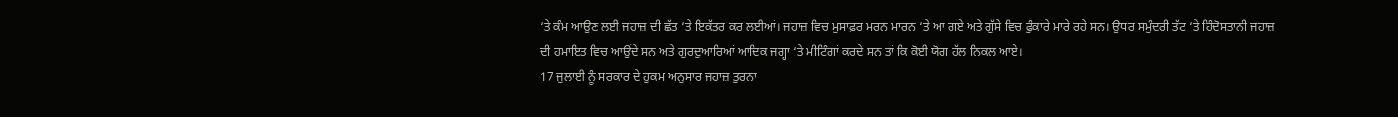‘ਤੇ ਕੰਮ ਆਉਣ ਲਈ ਜਹਾਜ਼ ਦੀ ਛੱਤ ‘ਤੇ ਇਕੱਤਰ ਕਰ ਲਈਆਂ। ਜਹਾਜ਼ ਵਿਚ ਮੁਸਾਫ਼ਰ ਮਰਨ ਮਾਰਨ ‘ਤੇ ਆ ਗਏ ਅਤੇ ਗੁੱਸੇ ਵਿਚ ਫੁੰਕਾਰੇ ਮਾਰੇ ਰਹੇ ਸਨ। ਉਧਰ ਸਮੁੰਦਰੀ ਤੱਟ ‘ਤੇ ਹਿੰਦੋਸਤਾਨੀ ਜਹਾਜ਼ ਦੀ ਹਮਾਇਤ ਵਿਚ ਆਉਂਦੇ ਸਨ ਅਤੇ ਗੁਰਦੁਆਰਿਆਂ ਆਦਿਕ ਜਗ੍ਹਾ ‘ਤੇ ਮੀਟਿੰਗਾਂ ਕਰਦੇ ਸਨ ਤਾਂ ਕਿ ਕੋਈ ਯੋਗ ਹੱਲ ਨਿਕਲ ਆਏ।
17 ਜੁਲਾਈ ਨੂੰ ਸਰਕਾਰ ਦੇ ਹੁਕਮ ਅਨੁਸਾਰ ਜਹਾਜ਼ ਤੁਰਨਾ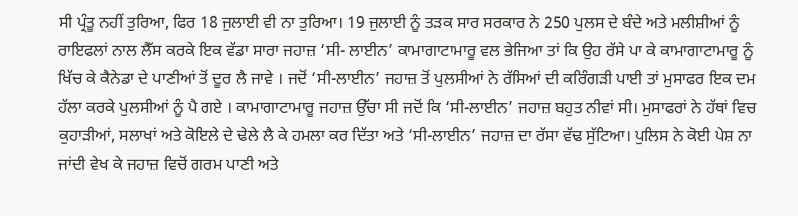ਸੀ ਪ੍ਰੰਤੂ ਨਹੀਂ ਤੁਰਿਆ, ਫਿਰ 18 ਜੁਲਾਈ ਵੀ ਨਾ ਤੁਰਿਆ। 19 ਜੁਲਾਈ ਨੂੰ ਤੜਕ ਸਾਰ ਸਰਕਾਰ ਨੇ 250 ਪੁਲਸ ਦੇ ਬੰਦੇ ਅਤੇ ਮਲੀਸ਼ੀਆਂ ਨੂੰ ਰਾਇਫਲਾਂ ਨਾਲ ਲੈੱਸ ਕਰਕੇ ਇਕ ਵੱਡਾ ਸਾਰਾ ਜਹਾਜ਼ ‘ਸੀ- ਲਾਈਨ’ ਕਾਮਾਗਾਟਾਮਾਰੂ ਵਲ ਭੇਜਿਆ ਤਾਂ ਕਿ ਉਹ ਰੱਸੇ ਪਾ ਕੇ ਕਾਮਾਗਾਟਾਮਾਰੂ ਨੂੰ ਖਿੱਚ ਕੇ ਕੈਨੇਡਾ ਦੇ ਪਾਣੀਆਂ ਤੋਂ ਦੂਰ ਲੈ ਜਾਵੇ । ਜਦੋਂ ‘ਸੀ-ਲਾਈਨ’ ਜਹਾਜ਼ ਤੋਂ ਪੁਲਸੀਆਂ ਨੇ ਰੱਸਿਆਂ ਦੀ ਕਰਿੰਗੜੀ ਪਾਈ ਤਾਂ ਮੁਸਾਫਰ ਇਕ ਦਮ ਹੱਲਾ ਕਰਕੇ ਪੁਲਸੀਆਂ ਨੂੰ ਪੈ ਗਏ । ਕਾਮਾਗਾਟਾਮਾਰੂ ਜਹਾਜ਼ ਉੱਚਾ ਸੀ ਜਦੋਂ ਕਿ ‘ਸੀ-ਲਾਈਨ’ ਜਹਾਜ਼ ਬਹੁਤ ਨੀਵਾਂ ਸੀ। ਮੁਸਾਫਰਾਂ ਨੇ ਹੱਥਾਂ ਵਿਚ ਕੁਹਾੜੀਆਂ, ਸਲਾਖਾਂ ਅਤੇ ਕੋਇਲੇ ਦੇ ਢੇਲੇ ਲੈ ਕੇ ਹਮਲਾ ਕਰ ਦਿੱਤਾ ਅਤੇ ‘ਸੀ-ਲਾਈਨ’ ਜਹਾਜ਼ ਦਾ ਰੱਸਾ ਵੱਢ ਸੁੱਟਿਆ। ਪੁਲਿਸ ਨੇ ਕੋਈ ਪੇਸ਼ ਨਾ ਜਾਂਦੀ ਵੇਖ ਕੇ ਜਹਾਜ਼ ਵਿਚੋਂ ਗਰਮ ਪਾਣੀ ਅਤੇ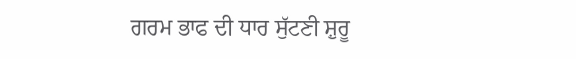ਗਰਮ ਭਾਫ ਦੀ ਧਾਰ ਸੁੱਟਣੀ ਸ਼ੁਰੂ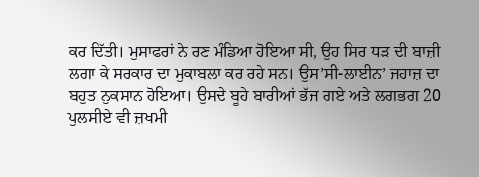ਕਰ ਦਿੱਤੀ। ਮੁਸਾਫਰਾਂ ਨੇ ਰਣ ਮੰਡਿਆ ਹੋਇਆ ਸੀ, ਉਹ ਸਿਰ ਧੜ ਦੀ ਬਾਜ਼ੀ ਲਗਾ ਕੇ ਸਰਕਾਰ ਦਾ ਮੁਕਾਬਲਾ ਕਰ ਰਹੇ ਸਨ। ਉਸ’ਸੀ-ਲਾਈਨ’ ਜਹਾਜ਼ ਦਾ ਬਹੁਤ ਨੁਕਸਾਨ ਹੋਇਆ। ਉਸਦੇ ਬੂਹੇ ਬਾਰੀਆਂ ਭੱਜ ਗਏ ਅਤੇ ਲਗਭਗ 20 ਪੁਲਸੀਏ ਵੀ ਜ਼ਖਮੀ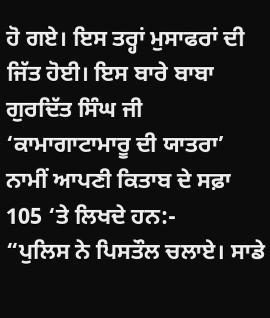ਹੋ ਗਏ। ਇਸ ਤਰ੍ਹਾਂ ਮੁਸਾਫਰਾਂ ਦੀ ਜਿੱਤ ਹੋਈ। ਇਸ ਬਾਰੇ ਬਾਬਾ ਗੁਰਦਿੱਤ ਸਿੰਘ ਜੀ ‘ਕਾਮਾਗਾਟਾਮਾਰੂ ਦੀ ਯਾਤਰਾ’ ਨਾਮੀਂ ਆਪਣੀ ਕਿਤਾਬ ਦੇ ਸਫ਼ਾ 105 ‘ਤੇ ਲਿਖਦੇ ਹਨ:-
“ਪੁਲਿਸ ਨੇ ਪਿਸਤੌਲ ਚਲਾਏ। ਸਾਡੇ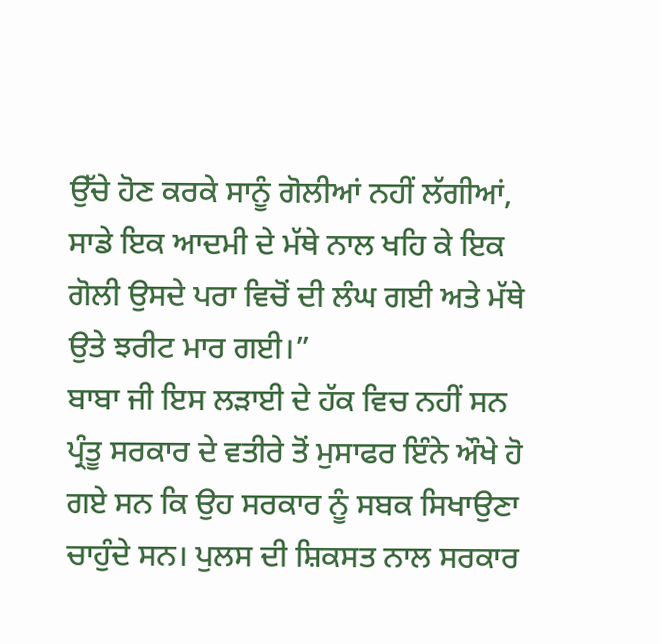ਉੱਚੇ ਹੋਣ ਕਰਕੇ ਸਾਨੂੰ ਗੋਲੀਆਂ ਨਹੀਂ ਲੱਗੀਆਂ, ਸਾਡੇ ਇਕ ਆਦਮੀ ਦੇ ਮੱਥੇ ਨਾਲ ਖਹਿ ਕੇ ਇਕ ਗੋਲੀ ਉਸਦੇ ਪਰਾ ਵਿਚੋਂ ਦੀ ਲੰਘ ਗਈ ਅਤੇ ਮੱਥੇ ਉਤੇ ਝਰੀਟ ਮਾਰ ਗਈ।”
ਬਾਬਾ ਜੀ ਇਸ ਲੜਾਈ ਦੇ ਹੱਕ ਵਿਚ ਨਹੀਂ ਸਨ ਪ੍ਰੰਤੂ ਸਰਕਾਰ ਦੇ ਵਤੀਰੇ ਤੋਂ ਮੁਸਾਫਰ ਇੰਨੇ ਔਖੇ ਹੋ ਗਏ ਸਨ ਕਿ ਉਹ ਸਰਕਾਰ ਨੂੰ ਸਬਕ ਸਿਖਾਉਣਾ ਚਾਹੁੰਦੇ ਸਨ। ਪੁਲਸ ਦੀ ਸ਼ਿਕਸਤ ਨਾਲ ਸਰਕਾਰ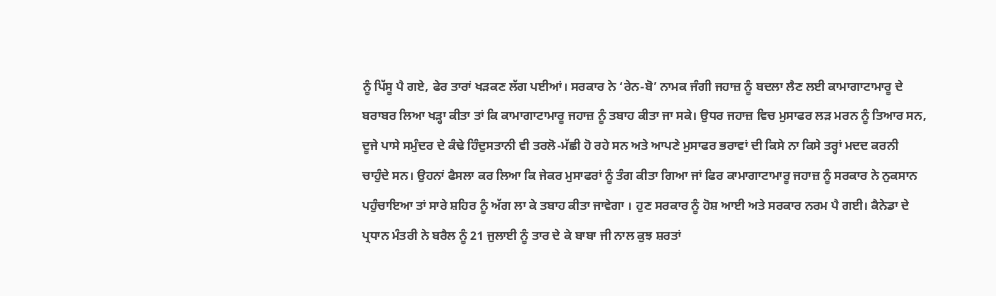ਨੂੰ ਪਿੱਸੂ ਪੈ ਗਏ, ਫੇਰ ਤਾਰਾਂ ਖੜਕਣ ਲੱਗ ਪਈਆਂ। ਸਰਕਾਰ ਨੇ ‘ਰੇਨ-ਬੋ’ ਨਾਮਕ ਜੰਗੀ ਜਹਾਜ਼ ਨੂੰ ਬਦਲਾ ਲੈਣ ਲਈ ਕਾਮਾਗਾਟਾਮਾਰੂ ਦੇ ਬਰਾਬਰ ਲਿਆ ਖੜ੍ਹਾ ਕੀਤਾ ਤਾਂ ਕਿ ਕਾਮਾਗਾਟਾਮਾਰੂ ਜਹਾਜ਼ ਨੂੰ ਤਬਾਹ ਕੀਤਾ ਜਾ ਸਕੇ। ਉਧਰ ਜਹਾਜ਼ ਵਿਚ ਮੁਸਾਫਰ ਲੜ ਮਰਨ ਨੂੰ ਤਿਆਰ ਸਨ, ਦੂਜੇ ਪਾਸੇ ਸਮੁੰਦਰ ਦੇ ਕੰਢੇ ਹਿੰਦੁਸਤਾਨੀ ਵੀ ਤਰਲੋ-ਮੱਛੀ ਹੋ ਰਹੇ ਸਨ ਅਤੇ ਆਪਣੇ ਮੁਸਾਫਰ ਭਰਾਵਾਂ ਦੀ ਕਿਸੇ ਨਾ ਕਿਸੇ ਤਰ੍ਹਾਂ ਮਦਦ ਕਰਨੀ ਚਾਹੁੰਦੇ ਸਨ। ਉਹਨਾਂ ਫੈਸਲਾ ਕਰ ਲਿਆ ਕਿ ਜੇਕਰ ਮੁਸਾਫਰਾਂ ਨੂੰ ਤੰਗ ਕੀਤਾ ਗਿਆ ਜਾਂ ਫਿਰ ਕਾਮਾਗਾਟਾਮਾਰੂ ਜਹਾਜ਼ ਨੂੰ ਸਰਕਾਰ ਨੇ ਨੁਕਸਾਨ ਪਹੁੰਚਾਇਆ ਤਾਂ ਸਾਰੇ ਸ਼ਹਿਰ ਨੂੰ ਅੱਗ ਲਾ ਕੇ ਤਬਾਹ ਕੀਤਾ ਜਾਵੇਗਾ । ਹੁਣ ਸਰਕਾਰ ਨੂੰ ਹੋਸ਼ ਆਈ ਅਤੇ ਸਰਕਾਰ ਨਰਮ ਪੈ ਗਈ। ਕੈਨੇਡਾ ਦੇ ਪ੍ਰਧਾਨ ਮੰਤਰੀ ਨੇ ਬਰੈਲ ਨੂੰ 21 ਜੁਲਾਈ ਨੂੰ ਤਾਰ ਦੇ ਕੇ ਬਾਬਾ ਜੀ ਨਾਲ ਕੁਝ ਸ਼ਰਤਾਂ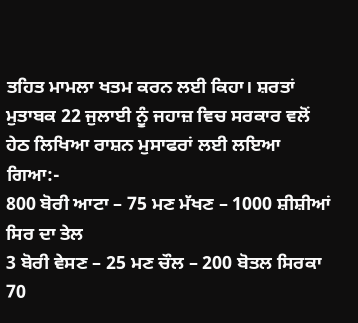ਤਹਿਤ ਮਾਮਲਾ ਖਤਮ ਕਰਨ ਲਈ ਕਿਹਾ। ਸ਼ਰਤਾਂ ਮੁਤਾਬਕ 22 ਜੁਲਾਈ ਨੂੰ ਜਹਾਜ਼ ਵਿਚ ਸਰਕਾਰ ਵਲੋਂ ਹੇਠ ਲਿਖਿਆ ਰਾਸ਼ਨ ਮੁਸਾਫਰਾਂ ਲਈ ਲਇਆ ਗਿਆ:-
800 ਬੋਰੀ ਆਟਾ – 75 ਮਣ ਮੱਖਣ – 1000 ਸ਼ੀਸ਼ੀਆਂ ਸਿਰ ਦਾ ਤੇਲ
3 ਬੋਰੀ ਵੇਸਣ – 25 ਮਣ ਚੌਲ – 200 ਬੋਤਲ ਸਿਰਕਾ
70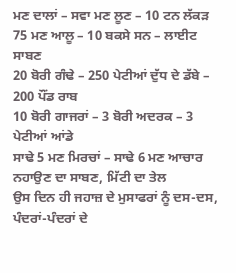ਮਣ ਦਾਲਾਂ – ਸਵਾ ਮਣ ਲੂਣ – 10 ਟਨ ਲੱਕੜ
75 ਮਣ ਆਲੂ – 10 ਬਕਸੇ ਸਨ – ਲਾਈਟ ਸਾਬਣ
20 ਬੋਰੀ ਗੰਢੇ – 250 ਪੇਟੀਆਂ ਦੁੱਧ ਦੇ ਡੱਬੇ – 200 ਪੌਂਡ ਰਾਬ
10 ਬੋਰੀ ਗਾਜਰਾਂ – 3 ਬੋਰੀ ਅਦਰਕ – 3 ਪੇਟੀਆਂ ਆਂਡੇ
ਸਾਢੇ 5 ਮਣ ਮਿਰਚਾਂ – ਸਾਢੇ 6 ਮਣ ਆਚਾਰ ਨਹਾਉਣ ਦਾ ਸਾਬਣ, ਮਿੱਟੀ ਦਾ ਤੇਲ
ਉਸ ਦਿਨ ਹੀ ਜਹਾਜ਼ ਦੇ ਮੁਸਾਫਰਾਂ ਨੂੰ ਦਸ-ਦਸ, ਪੰਦਰਾਂ-ਪੰਦਰਾਂ ਦੇ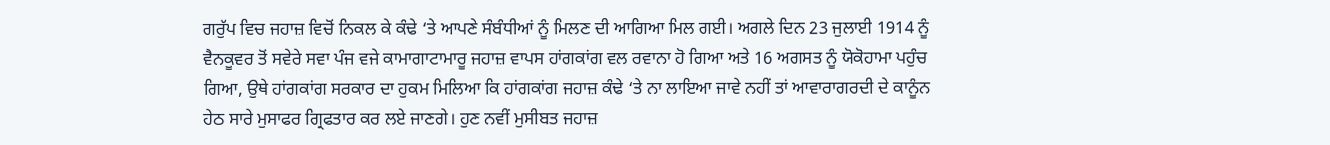ਗਰੁੱਪ ਵਿਚ ਜਹਾਜ਼ ਵਿਚੋਂ ਨਿਕਲ ਕੇ ਕੰਢੇ ‘ਤੇ ਆਪਣੇ ਸੰਬੰਧੀਆਂ ਨੂੰ ਮਿਲਣ ਦੀ ਆਗਿਆ ਮਿਲ ਗਈ। ਅਗਲੇ ਦਿਨ 23 ਜੁਲਾਈ 1914 ਨੂੰ ਵੈਨਕੂਵਰ ਤੋਂ ਸਵੇਰੇ ਸਵਾ ਪੰਜ ਵਜੇ ਕਾਮਾਗਾਟਾਮਾਰੂ ਜਹਾਜ਼ ਵਾਪਸ ਹਾਂਗਕਾਂਗ ਵਲ ਰਵਾਨਾ ਹੋ ਗਿਆ ਅਤੇ 16 ਅਗਸਤ ਨੂੰ ਯੋਕੋਹਾਮਾ ਪਹੁੰਚ ਗਿਆ, ਉਥੇ ਹਾਂਗਕਾਂਗ ਸਰਕਾਰ ਦਾ ਹੁਕਮ ਮਿਲਿਆ ਕਿ ਹਾਂਗਕਾਂਗ ਜਹਾਜ਼ ਕੰਢੇ ‘ਤੇ ਨਾ ਲਾਇਆ ਜਾਵੇ ਨਹੀਂ ਤਾਂ ਆਵਾਰਾਗਰਦੀ ਦੇ ਕਾਨੂੰਨ ਹੇਠ ਸਾਰੇ ਮੁਸਾਫਰ ਗ੍ਰਿਫਤਾਰ ਕਰ ਲਏ ਜਾਣਗੇ। ਹੁਣ ਨਵੀਂ ਮੁਸੀਬਤ ਜਹਾਜ਼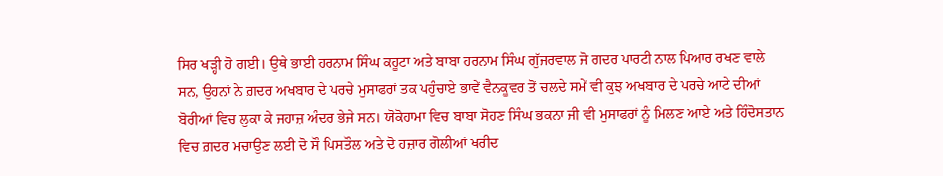ਸਿਰ ਖੜ੍ਹੀ ਹੋ ਗਈ। ਉਥੇ ਭਾਈ ਹਰਨਾਮ ਸਿੰਘ ਕਹੂਟਾ ਅਤੇ ਬਾਬਾ ਹਰਨਾਮ ਸਿੰਘ ਗੁੱਜਰਵਾਲ ਜੋ ਗਦਰ ਪਾਰਟੀ ਨਾਲ ਪਿਆਰ ਰਖਣ ਵਾਲੇ ਸਨ, ਉਹਨਾਂ ਨੇ ਗ਼ਦਰ ਅਖਬਾਰ ਦੇ ਪਰਚੇ ਮੁਸਾਫਰਾਂ ਤਕ ਪਹੁੰਚਾਏ ਭਾਵੇਂ ਵੈਨਕੂਵਰ ਤੋਂ ਚਲਦੇ ਸਮੇਂ ਵੀ ਕੁਝ ਅਖਬਾਰ ਦੇ ਪਰਚੇ ਆਟੇ ਦੀਆਂ ਬੋਰੀਆਂ ਵਿਚ ਲੁਕਾ ਕੇ ਜਹਾਜ਼ ਅੰਦਰ ਭੇਜੇ ਸਨ। ਯੋਕੋਹਾਮਾ ਵਿਚ ਬਾਬਾ ਸੋਹਣ ਸਿੰਘ ਭਕਨਾ ਜੀ ਵੀ ਮੁਸਾਫਰਾਂ ਨੂੰ ਮਿਲਣ ਆਏ ਅਤੇ ਹਿੰਦੋਸਤਾਨ ਵਿਚ ਗ਼ਦਰ ਮਚਾਉਣ ਲਈ ਦੋ ਸੌ ਪਿਸਤੌਲ ਅਤੇ ਦੋ ਹਜ਼ਾਰ ਗੋਲੀਆਂ ਖਰੀਦ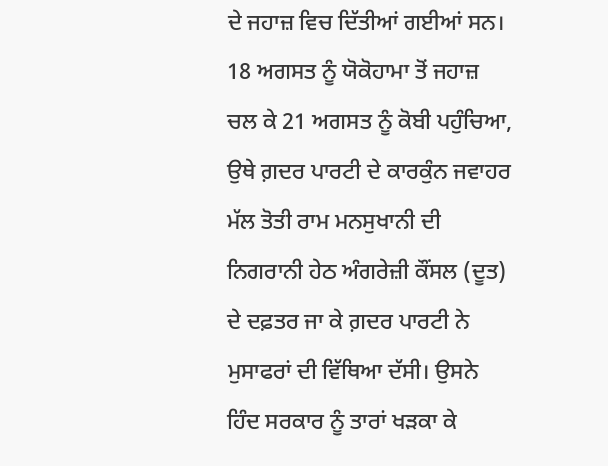ਦੇ ਜਹਾਜ਼ ਵਿਚ ਦਿੱਤੀਆਂ ਗਈਆਂ ਸਨ।
18 ਅਗਸਤ ਨੂੰ ਯੋਕੋਹਾਮਾ ਤੋਂ ਜਹਾਜ਼ ਚਲ ਕੇ 21 ਅਗਸਤ ਨੂੰ ਕੋਬੀ ਪਹੁੰਚਿਆ, ਉਥੇ ਗ਼ਦਰ ਪਾਰਟੀ ਦੇ ਕਾਰਕੁੰਨ ਜਵਾਹਰ ਮੱਲ ਤੋਤੀ ਰਾਮ ਮਨਸੁਖਾਨੀ ਦੀ ਨਿਗਰਾਨੀ ਹੇਠ ਅੰਗਰੇਜ਼ੀ ਕੌਂਸਲ (ਦੂਤ) ਦੇ ਦਫ਼ਤਰ ਜਾ ਕੇ ਗ਼ਦਰ ਪਾਰਟੀ ਨੇ ਮੁਸਾਫਰਾਂ ਦੀ ਵਿੱਥਿਆ ਦੱਸੀ। ਉਸਨੇ ਹਿੰਦ ਸਰਕਾਰ ਨੂੰ ਤਾਰਾਂ ਖੜਕਾ ਕੇ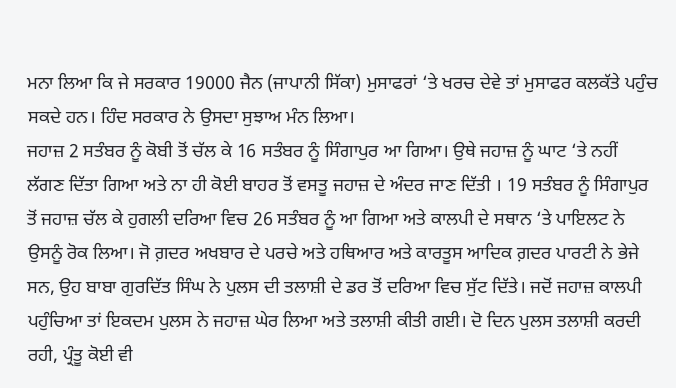ਮਨਾ ਲਿਆ ਕਿ ਜੇ ਸਰਕਾਰ 19000 ਜੈਨ (ਜਾਪਾਨੀ ਸਿੱਕਾ) ਮੁਸਾਫਰਾਂ ‘ਤੇ ਖਰਚ ਦੇਵੇ ਤਾਂ ਮੁਸਾਫਰ ਕਲਕੱਤੇ ਪਹੁੰਚ ਸਕਦੇ ਹਨ। ਹਿੰਦ ਸਰਕਾਰ ਨੇ ਉਸਦਾ ਸੁਝਾਅ ਮੰਨ ਲਿਆ।
ਜਹਾਜ਼ 2 ਸਤੰਬਰ ਨੂੰ ਕੋਬੀ ਤੋਂ ਚੱਲ ਕੇ 16 ਸਤੰਬਰ ਨੂੰ ਸਿੰਗਾਪੁਰ ਆ ਗਿਆ। ਉਥੇ ਜਹਾਜ਼ ਨੂੰ ਘਾਟ ‘ਤੇ ਨਹੀਂ ਲੱਗਣ ਦਿੱਤਾ ਗਿਆ ਅਤੇ ਨਾ ਹੀ ਕੋਈ ਬਾਹਰ ਤੋਂ ਵਸਤੂ ਜਹਾਜ਼ ਦੇ ਅੰਦਰ ਜਾਣ ਦਿੱਤੀ । 19 ਸਤੰਬਰ ਨੂੰ ਸਿੰਗਾਪੁਰ ਤੋਂ ਜਹਾਜ਼ ਚੱਲ ਕੇ ਹੁਗਲੀ ਦਰਿਆ ਵਿਚ 26 ਸਤੰਬਰ ਨੂੰ ਆ ਗਿਆ ਅਤੇ ਕਾਲਪੀ ਦੇ ਸਥਾਨ ‘ਤੇ ਪਾਇਲਟ ਨੇ ਉਸਨੂੰ ਰੋਕ ਲਿਆ। ਜੋ ਗ਼ਦਰ ਅਖਬਾਰ ਦੇ ਪਰਚੇ ਅਤੇ ਹਥਿਆਰ ਅਤੇ ਕਾਰਤੂਸ ਆਦਿਕ ਗ਼ਦਰ ਪਾਰਟੀ ਨੇ ਭੇਜੇ ਸਨ, ਉਹ ਬਾਬਾ ਗੁਰਦਿੱਤ ਸਿੰਘ ਨੇ ਪੁਲਸ ਦੀ ਤਲਾਸ਼ੀ ਦੇ ਡਰ ਤੋਂ ਦਰਿਆ ਵਿਚ ਸੁੱਟ ਦਿੱਤੇ। ਜਦੋਂ ਜਹਾਜ਼ ਕਾਲਪੀ ਪਹੁੰਚਿਆ ਤਾਂ ਇਕਦਮ ਪੁਲਸ ਨੇ ਜਹਾਜ਼ ਘੇਰ ਲਿਆ ਅਤੇ ਤਲਾਸ਼ੀ ਕੀਤੀ ਗਈ। ਦੋ ਦਿਨ ਪੁਲਸ ਤਲਾਸ਼ੀ ਕਰਦੀ ਰਹੀ, ਪ੍ਰੰਤੂ ਕੋਈ ਵੀ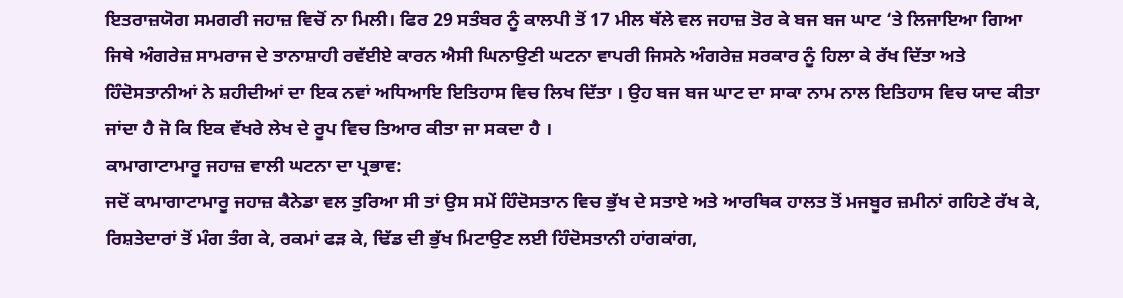ਇਤਰਾਜ਼ਯੋਗ ਸਮਗਰੀ ਜਹਾਜ਼ ਵਿਚੋਂ ਨਾ ਮਿਲੀ। ਫਿਰ 29 ਸਤੰਬਰ ਨੂੰ ਕਾਲਪੀ ਤੋਂ 17 ਮੀਲ ਥੱਲੇ ਵਲ ਜਹਾਜ਼ ਤੋਰ ਕੇ ਬਜ ਬਜ ਘਾਟ ‘ਤੇ ਲਿਜਾਇਆ ਗਿਆ ਜਿਥੇ ਅੰਗਰੇਜ਼ ਸਾਮਰਾਜ ਦੇ ਤਾਨਾਸ਼ਾਹੀ ਰਵੱਈਏ ਕਾਰਨ ਐਸੀ ਘਿਨਾਉਣੀ ਘਟਨਾ ਵਾਪਰੀ ਜਿਸਨੇ ਅੰਗਰੇਜ਼ ਸਰਕਾਰ ਨੂੰ ਹਿਲਾ ਕੇ ਰੱਖ ਦਿੱਤਾ ਅਤੇ ਹਿੰਦੋਸਤਾਨੀਆਂ ਨੇ ਸ਼ਹੀਦੀਆਂ ਦਾ ਇਕ ਨਵਾਂ ਅਧਿਆਇ ਇਤਿਹਾਸ ਵਿਚ ਲਿਖ ਦਿੱਤਾ । ਉਹ ਬਜ ਬਜ ਘਾਟ ਦਾ ਸਾਕਾ ਨਾਮ ਨਾਲ ਇਤਿਹਾਸ ਵਿਚ ਯਾਦ ਕੀਤਾ ਜਾਂਦਾ ਹੈ ਜੋ ਕਿ ਇਕ ਵੱਖਰੇ ਲੇਖ ਦੇ ਰੂਪ ਵਿਚ ਤਿਆਰ ਕੀਤਾ ਜਾ ਸਕਦਾ ਹੈ ।
ਕਾਮਾਗਾਟਾਮਾਰੂ ਜਹਾਜ਼ ਵਾਲੀ ਘਟਨਾ ਦਾ ਪ੍ਰਭਾਵ:
ਜਦੋਂ ਕਾਮਾਗਾਟਾਮਾਰੂ ਜਹਾਜ਼ ਕੈਨੇਡਾ ਵਲ ਤੁਰਿਆ ਸੀ ਤਾਂ ਉਸ ਸਮੇਂ ਹਿੰਦੋਸਤਾਨ ਵਿਚ ਭੁੱਖ ਦੇ ਸਤਾਏ ਅਤੇ ਆਰਥਿਕ ਹਾਲਤ ਤੋਂ ਮਜਬੂਰ ਜ਼ਮੀਨਾਂ ਗਹਿਣੇ ਰੱਖ ਕੇ, ਰਿਸ਼ਤੇਦਾਰਾਂ ਤੋਂ ਮੰਗ ਤੰਗ ਕੇ, ਰਕਮਾਂ ਫੜ ਕੇ, ਢਿੱਡ ਦੀ ਭੁੱਖ ਮਿਟਾਉਣ ਲਈ ਹਿੰਦੋਸਤਾਨੀ ਹਾਂਗਕਾਂਗ,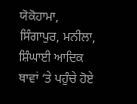ਯੋਕੋਹਾਮਾ, ਸਿੰਗਾਪੁਰ, ਮਨੀਲਾ, ਸ਼ਿੰਘਾਈ ਆਦਿਕ ਥਾਵਾਂ ‘ਤੇ ਪਹੁੰਚੇ ਹੋਏ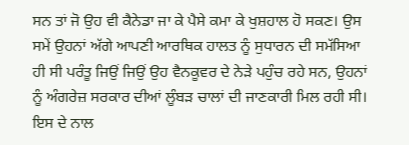ਸਨ ਤਾਂ ਜੋ ਉਹ ਵੀ ਕੈਨੇਡਾ ਜਾ ਕੇ ਪੈਸੇ ਕਮਾ ਕੇ ਖੁਸ਼ਹਾਲ ਹੋ ਸਕਣ। ਉਸ ਸਮੇਂ ਉਹਨਾਂ ਅੱਗੇ ਆਪਣੀ ਆਰਥਿਕ ਹਾਲਤ ਨੂੰ ਸੁਧਾਰਨ ਦੀ ਸਮੱਸਿਆ ਹੀ ਸੀ ਪਰੰਤੂ ਜਿਉਂ ਜਿਉਂ ਉਹ ਵੈਨਕੂਵਰ ਦੇ ਨੇੜੇ ਪਹੁੰਚ ਰਹੇ ਸਨ, ਉਹਨਾਂ ਨੂੰ ਅੰਗਰੇਜ਼ ਸਰਕਾਰ ਦੀਆਂ ਲੂੰਬੜ ਚਾਲਾਂ ਦੀ ਜਾਣਕਾਰੀ ਮਿਲ ਰਹੀ ਸੀ।
ਇਸ ਦੇ ਨਾਲ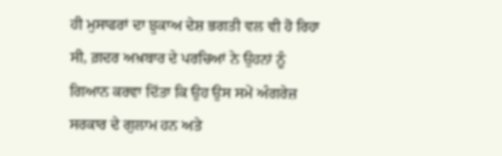ਹੀ ਮੁਸਾਫਰਾਂ ਦਾ ਝੁਕਾਅ ਦੇਸ਼ ਭਗਤੀ ਵਲ ਵੀ ਹੋ ਰਿਹਾ ਸੀ, ਗ਼ਦਰ ਅਖ਼ਬਾਰ ਦੇ ਪਰਚਿਆਂ ਨੇ ਉਹਨਾਂ ਨੂੰ ਗਿਆਨ ਕਰਵਾ ਦਿੱਤਾ ਕਿ ਉਹ ਉਸ ਸਮੇਂ ਅੰਗਰੇਜ਼ ਸਰਕਾਰ ਦੇ ਗੁਲਾਮ ਹਨ ਅਤੇ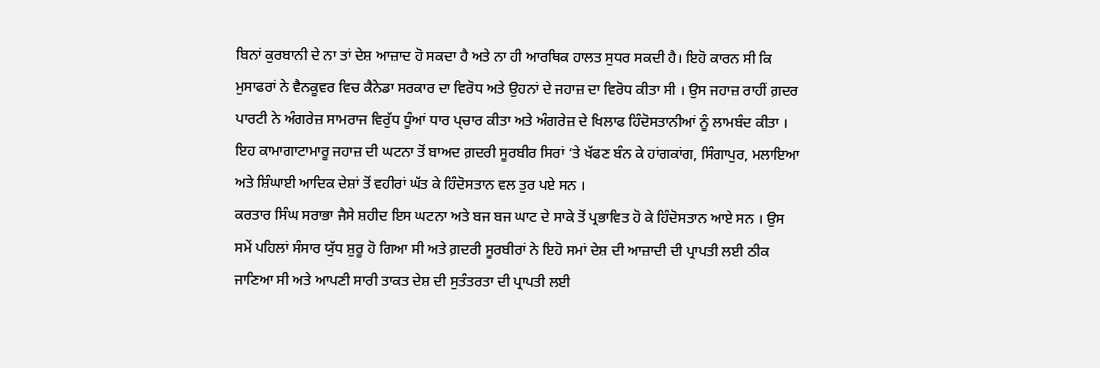ਬਿਨਾਂ ਕੁਰਬਾਨੀ ਦੇ ਨਾ ਤਾਂ ਦੇਸ਼ ਆਜ਼ਾਦ ਹੋ ਸਕਦਾ ਹੈ ਅਤੇ ਨਾ ਹੀ ਆਰਥਿਕ ਹਾਲਤ ਸੁਧਰ ਸਕਦੀ ਹੈ। ਇਹੋ ਕਾਰਨ ਸੀ ਕਿ ਮੁਸਾਫਰਾਂ ਨੇ ਵੈਨਕੂਵਰ ਵਿਚ ਕੈਨੇਡਾ ਸਰਕਾਰ ਦਾ ਵਿਰੋਧ ਅਤੇ ਉਹਨਾਂ ਦੇ ਜਹਾਜ਼ ਦਾ ਵਿਰੋਧ ਕੀਤਾ ਸੀ । ਉਸ ਜਹਾਜ਼ ਰਾਹੀਂ ਗ਼ਦਰ ਪਾਰਟੀ ਨੇ ਅੰਗਰੇਜ਼ ਸਾਮਰਾਜ ਵਿਰੁੱਧ ਧੂੰਆਂ ਧਾਰ ਪ੍ਚਾਰ ਕੀਤਾ ਅਤੇ ਅੰਗਰੇਜ਼ ਦੇ ਖਿਲਾਫ ਹਿੰਦੋਸਤਾਨੀਆਂ ਨੂੰ ਲਾਮਬੰਦ ਕੀਤਾ । ਇਹ ਕਾਮਾਗਾਟਾਮਾਰੂ ਜਹਾਜ਼ ਦੀ ਘਟਨਾ ਤੋਂ ਬਾਅਦ ਗ਼ਦਰੀ ਸੂਰਬੀਰ ਸਿਰਾਂ ‘ਤੇ ਖੱਫਣ ਬੰਨ ਕੇ ਹਾਂਗਕਾਂਗ, ਸਿੰਗਾਪੁਰ, ਮਲਾਇਆ ਅਤੇ ਸ਼ਿੰਘਾਈ ਆਦਿਕ ਦੇਸ਼ਾਂ ਤੋਂ ਵਹੀਰਾਂ ਘੱਤ ਕੇ ਹਿੰਦੋਸਤਾਨ ਵਲ ਤੁਰ ਪਏ ਸਨ ।
ਕਰਤਾਰ ਸਿੰਘ ਸਰਾਭਾ ਜੈਸੇ ਸ਼ਹੀਦ ਇਸ ਘਟਨਾ ਅਤੇ ਬਜ ਬਜ ਘਾਟ ਦੇ ਸਾਕੇ ਤੋਂ ਪ੍ਰਭਾਵਿਤ ਹੋ ਕੇ ਹਿੰਦੋਸਤਾਨ ਆਏ ਸਨ । ਉਸ ਸਮੇਂ ਪਹਿਲਾਂ ਸੰਸਾਰ ਯੁੱਧ ਸ਼ੁਰੂ ਹੋ ਗਿਆ ਸੀ ਅਤੇ ਗ਼ਦਰੀ ਸੂਰਬੀਰਾਂ ਨੇ ਇਹੋ ਸਮਾਂ ਦੇਸ਼ ਦੀ ਆਜ਼ਾਦੀ ਦੀ ਪ੍ਰਾਪਤੀ ਲਈ ਠੀਕ ਜਾਣਿਆ ਸੀ ਅਤੇ ਆਪਣੀ ਸਾਰੀ ਤਾਕਤ ਦੇਸ਼ ਦੀ ਸੁਤੰਤਰਤਾ ਦੀ ਪ੍ਰਾਪਤੀ ਲਈ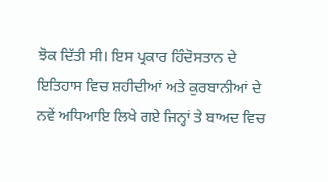ਝੋਕ ਦਿੱਤੀ ਸੀ। ਇਸ ਪ੍ਰਕਾਰ ਹਿੰਦੋਸਤਾਨ ਦੇ ਇਤਿਹਾਸ ਵਿਚ ਸ਼ਹੀਦੀਆਂ ਅਤੇ ਕੁਰਬਾਨੀਆਂ ਦੇ ਨਵੇਂ ਅਧਿਆਇ ਲਿਖੇ ਗਏ ਜਿਨ੍ਹਾਂ ਤੇ ਬਾਅਦ ਵਿਚ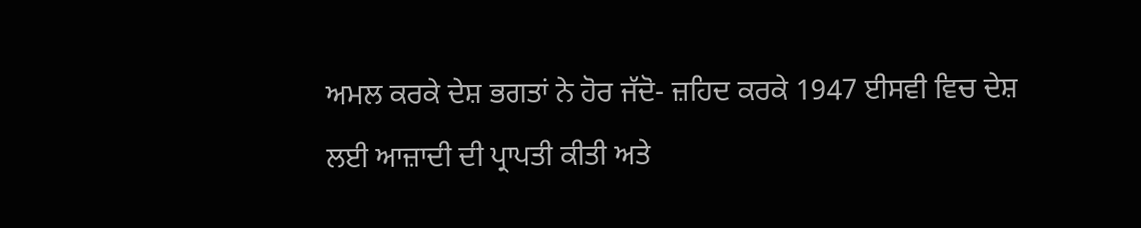ਅਮਲ ਕਰਕੇ ਦੇਸ਼ ਭਗਤਾਂ ਨੇ ਹੋਰ ਜੱਦੋ- ਜ਼ਹਿਦ ਕਰਕੇ 1947 ਈਸਵੀ ਵਿਚ ਦੇਸ਼ ਲਈ ਆਜ਼ਾਦੀ ਦੀ ਪ੍ਰਾਪਤੀ ਕੀਤੀ ਅਤੇ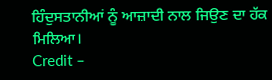ਹਿੰਦੁਸਤਾਨੀਆਂ ਨੂੰ ਆਜ਼ਾਦੀ ਨਾਲ ਜਿਉਣ ਦਾ ਹੱਕ ਮਿਲਿਆ।
Credit –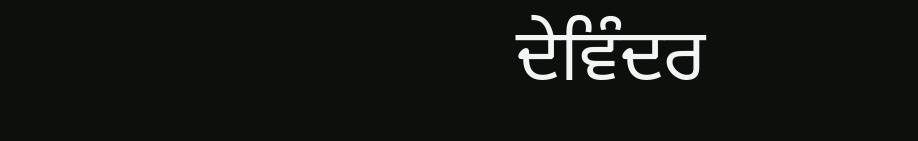ਦੇਵਿੰਦਰ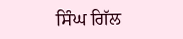ਸਿੰਘ ਗਿੱਲ